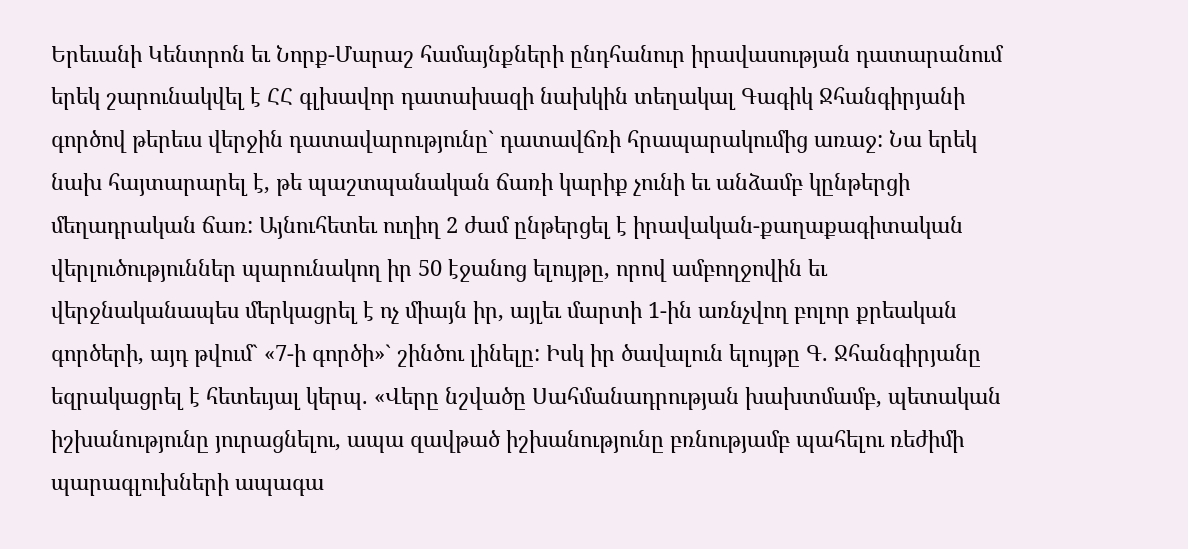Երեւանի Կենտրոն եւ Նորք-Մարաշ համայնքների ընդհանուր իրավասության դատարանում երեկ շարունակվել է ՀՀ գլխավոր դատախազի նախկին տեղակալ Գագիկ Ջհանգիրյանի գործով թերեւս վերջին դատավարությունը` դատավճռի հրապարակումից առաջ: Նա երեկ նախ հայտարարել է, թե պաշտպանական ճառի կարիք չունի եւ անձամբ կընթերցի մեղադրական ճառ: Այնուհետեւ ուղիղ 2 ժամ ընթերցել է իրավական-քաղաքագիտական վերլուծություններ պարունակող իր 50 էջանոց ելույթը, որով ամբողջովին եւ վերջնականապես մերկացրել է ոչ միայն իր, այլեւ մարտի 1-ին առնչվող բոլոր քրեական գործերի, այդ թվում` «7-ի գործի»` շինծու լինելը: Իսկ իր ծավալուն ելույթը Գ. Ջհանգիրյանը եզրակացրել է հետեւյալ կերպ. «Վերը նշվածը Սահմանադրության խախտմամբ, պետական իշխանությունը յուրացնելու, ապա զավթած իշխանությունը բռնությամբ պահելու ռեժիմի պարագլուխների ապագա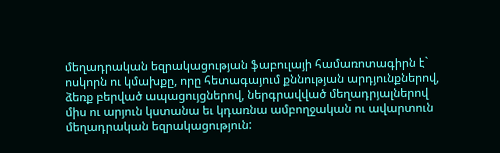մեղադրական եզրակացության ֆաբուլայի համառոտագիրն է` ոսկորն ու կմախքը, որը հետագայում քննության արդյունքներով, ձեռք բերված ապացույցներով, ներգրավված մեղադրյալներով միս ու արյուն կստանա եւ կդառնա ամբողջական ու ավարտուն մեղադրական եզրակացություն: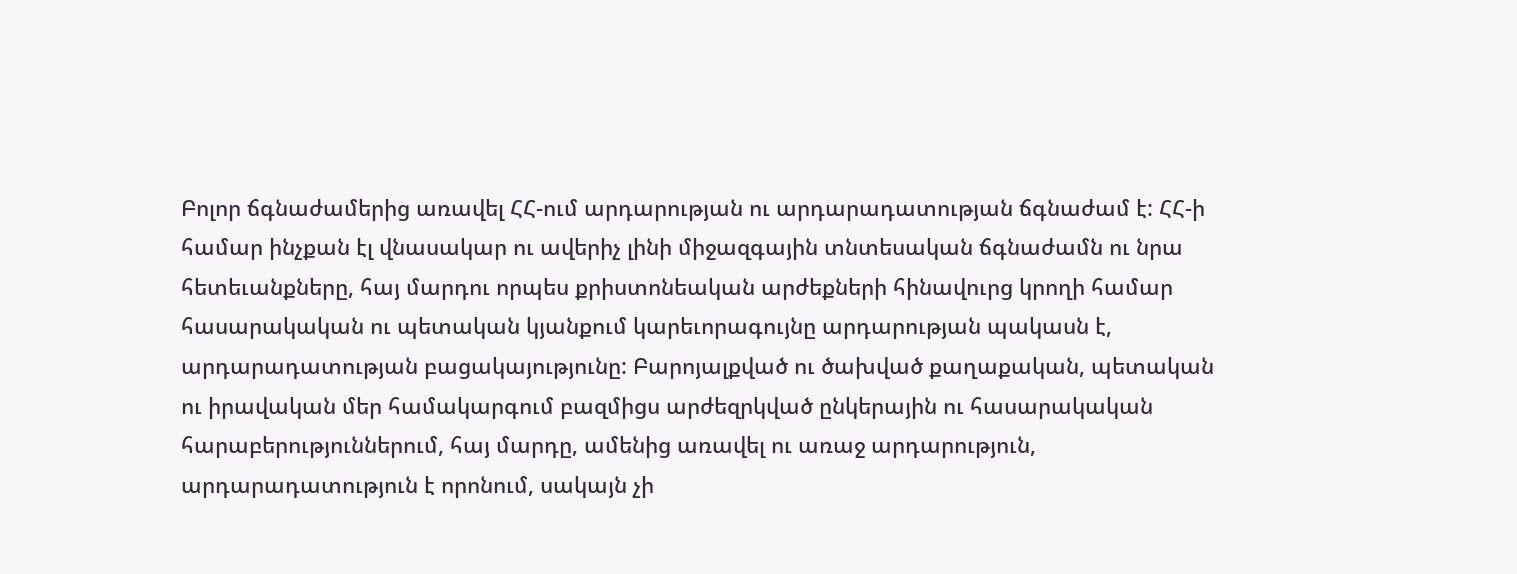Բոլոր ճգնաժամերից առավել ՀՀ-ում արդարության ու արդարադատության ճգնաժամ է: ՀՀ-ի համար ինչքան էլ վնասակար ու ավերիչ լինի միջազգային տնտեսական ճգնաժամն ու նրա հետեւանքները, հայ մարդու որպես քրիստոնեական արժեքների հինավուրց կրողի համար հասարակական ու պետական կյանքում կարեւորագույնը արդարության պակասն է, արդարադատության բացակայությունը: Բարոյալքված ու ծախված քաղաքական, պետական ու իրավական մեր համակարգում բազմիցս արժեզրկված ընկերային ու հասարակական հարաբերություններում, հայ մարդը, ամենից առավել ու առաջ արդարություն, արդարադատություն է որոնում, սակայն չի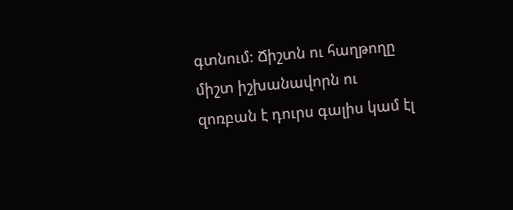գտնում: Ճիշտն ու հաղթողը միշտ իշխանավորն ու զոռբան է դուրս գալիս կամ էլ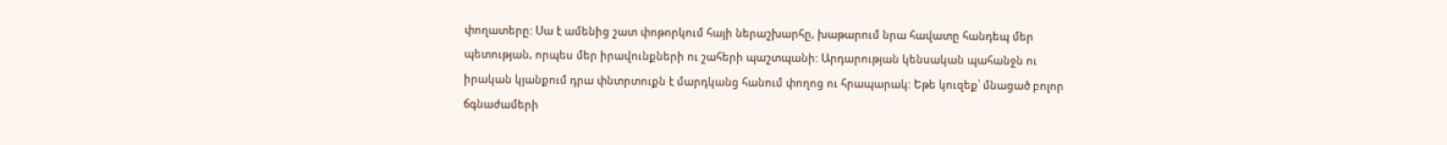փողատերը: Սա է ամենից շատ փոթորկում հայի ներաշխարհը, խաթարում նրա հավատը հանդեպ մեր պետության, որպես մեր իրավունքների ու շահերի պաշտպանի: Արդարության կենսական պահանջն ու իրական կյանքում դրա փնտրտուքն է մարդկանց հանում փողոց ու հրապարակ: Եթե կուզեք՝ մնացած բոլոր ճգնաժամերի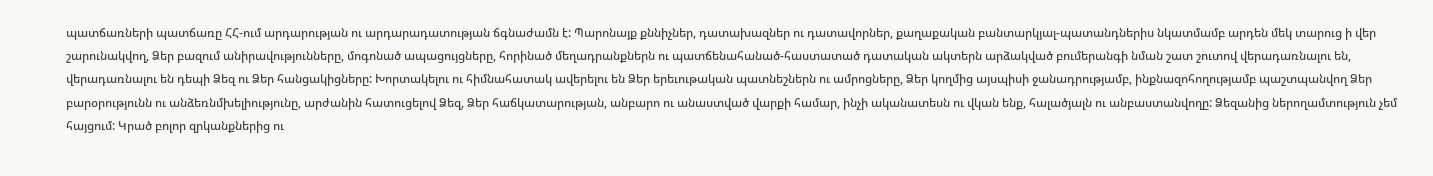պատճառների պատճառը ՀՀ-ում արդարության ու արդարադատության ճգնաժամն է: Պարոնայք քննիչներ, դատախազներ ու դատավորներ, քաղաքական բանտարկյալ-պատանդներիս նկատմամբ արդեն մեկ տարուց ի վեր շարունակվող, Ձեր բազում անիրավությունները, մոգոնած ապացույցները, հորինած մեղադրանքներն ու պատճենահանած-հաստատած դատական ակտերն արձակված բումերանգի նման շատ շուտով վերադառնալու են, վերադառնալու են դեպի Ձեզ ու Ձեր հանցակիցները: Խորտակելու ու հիմնահատակ ավերելու են Ձեր երեւութական պատնեշներն ու ամրոցները, Ձեր կողմից այսպիսի ջանադրությամբ, ինքնազոհողությամբ պաշտպանվող Ձեր բարօրությունն ու անձեռնմխելիությունը, արժանին հատուցելով Ձեզ, Ձեր հաճկատարության, անբարո ու անաստված վարքի համար, ինչի ականատեսն ու վկան ենք, հալածյալն ու անբաստանվողը: Ձեզանից ներողամտություն չեմ հայցում: Կրած բոլոր զրկանքներից ու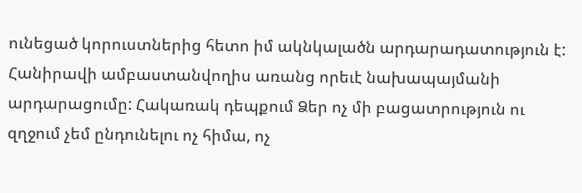ունեցած կորուստներից հետո իմ ակնկալածն արդարադատություն է: Հանիրավի ամբաստանվողիս առանց որեւէ նախապայմանի արդարացումը: Հակառակ դեպքում Ձեր ոչ մի բացատրություն ու զղջում չեմ ընդունելու ոչ հիմա, ոչ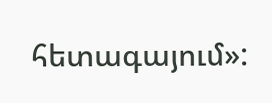հետագայում»: